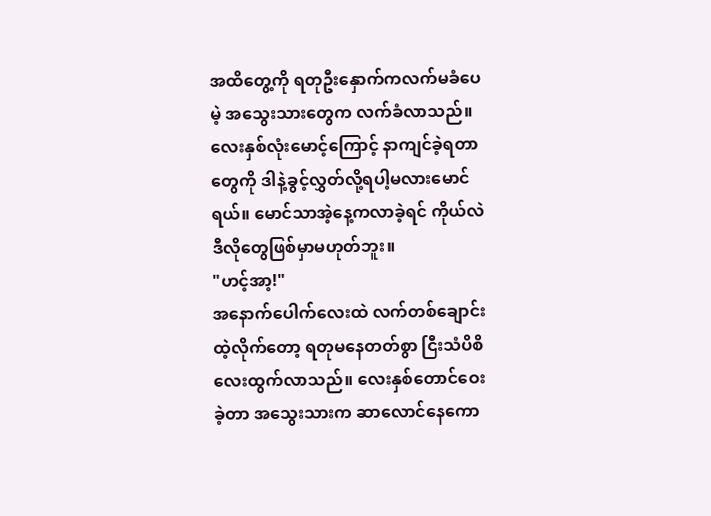အထိတွေ့ကို ရတုဦးနှောက်ကလက်မခံပေမဲ့ အသွေးသားတွေက လက်ခံလာသည်။ လေးနှစ်လုံးမောင့်ကြောင့် နာကျင်ခဲ့ရတာတွေကို ဒါနဲ့ခွင့်လွှတ်လို့ရပါ့မလားမောင်ရယ်။ မောင်သာအဲ့နေ့ကလာခဲ့ရင် ကိုယ်လဲဒီလိုတွေဖြစ်မှာမဟုတ်ဘူး။
"ဟင့်အာ့!"
အနောက်ပေါက်လေးထဲ လက်တစ်ချောင်းထဲ့လိုက်တော့ ရတုမနေတတ်စွာ ငြီးသံပိစိလေးထွက်လာသည်။ လေးနှစ်တောင်ဝေးခဲ့တာ အသွေးသားက ဆာလောင်နေကော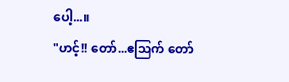ပေါ့...။
"ဟင့်!! တော်...ဧဩက် တော်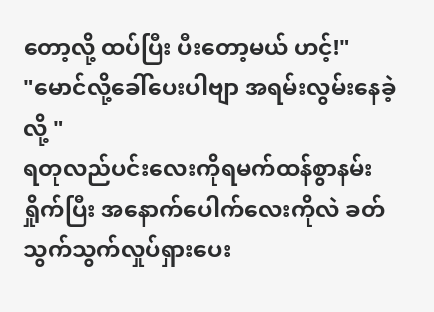တော့လို့ ထပ်ပြီး ပီးတော့မယ် ဟင့်!"
"မောင်လို့ခေါ်ပေးပါဗျာ အရမ်းလွမ်းနေခဲ့လို့ "
ရတုလည်ပင်းလေးကိုရမက်ထန်စွာနမ်းရှိုက်ပြီး အနောက်ပေါက်လေးကိုလဲ ခတ်သွက်သွက်လှုပ်ရှားပေး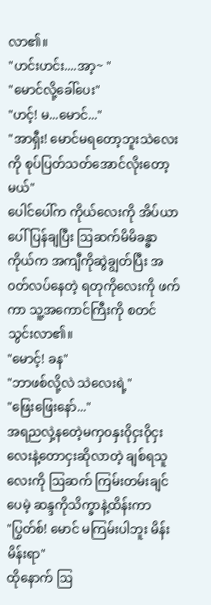လာ၏။
"ဟင်းဟင်း....အာ့~ "
"မောင်လို့ခေါ်ပေး"
"ဟင့်! မ...မောင်..."
"အာရှီး! မောင်မရတော့ဘူးသဲလေးကို စုပ်ပြတ်သတ်အောင်လိုးတော့မယ်"
ပေါင်ပေါ်က ကိုယ်လေးကို အိပ်ယာပေါ်ပြန်ချပြီး ဩဆက်မိမိခန္ဓာကိုယ်က အကျီကိုဆွဲချွတ်ပြီး အ၀တ်လပ်နေတဲ့ ရတုကိုလေးကို ဖက်ကာ သူ့အကောင်ကြီးကို စတင်သွင်းလာ၏။
"မောင့်! ခန"
"ဘာဖစ်လို့လဲ သဲလေးရဲ့"
"ဖြေးဖြေးနော်..."
အရညလှဲ့နတေဲ့မကှ၀နှး၀ိုငှး၀ိုငှးလေးနဲ့တောငှးဆိုလာတဲ့ ချစ်ရသူလေးကို ဩဆက် ကြမ်းတမ်းချင်ပေမဲ့ ဆန္ဒကိုသိက္ခာနဲ့ထိန်းကာ
"ပြွတ်စ်! မောင် မကြမ်းပါဘူး မိန်းမိန်းရာ"
ထိုနောက် ဩ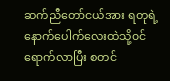ဆက်ညီတော်ငယ်အား ရတုရဲ့နောက်ပေါက်လေးထဲသို့၀င်ရောက်လာပြီး စတင်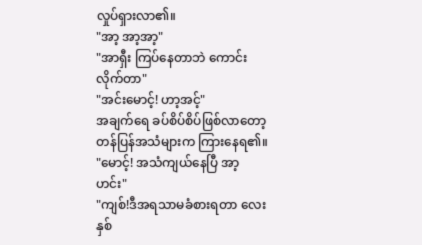လှုပ်ရှားလာ၏။
"အာ့ အာ့အာ့"
"အာရှီး ကြပ်နေတာဘဲ ကောင်းလိုက်တာ"
"အင်းမောင့်! ဟာ့အင့်"
အချက်ရေ ခပ်စိပ်စိပ်ဖြစ်လာတော့ တန်ပြန်အသံများက ကြားနေရ၏။
"မောင့်! အသံကျယ်နေပြီ အာ့ ဟင်း"
"ကျစ်!ဒီအရသာမခံစားရတာ လေးနှစ်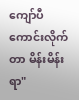ကျော်ပီ ကောင်းလိုက်တာ မိန်းမိန်းရာ"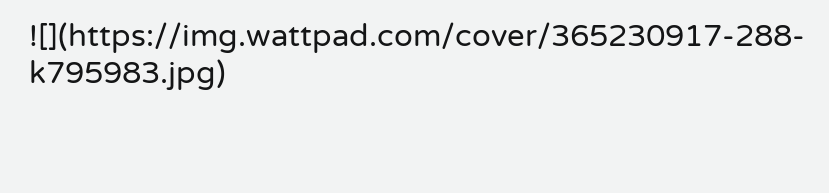![](https://img.wattpad.com/cover/365230917-288-k795983.jpg)